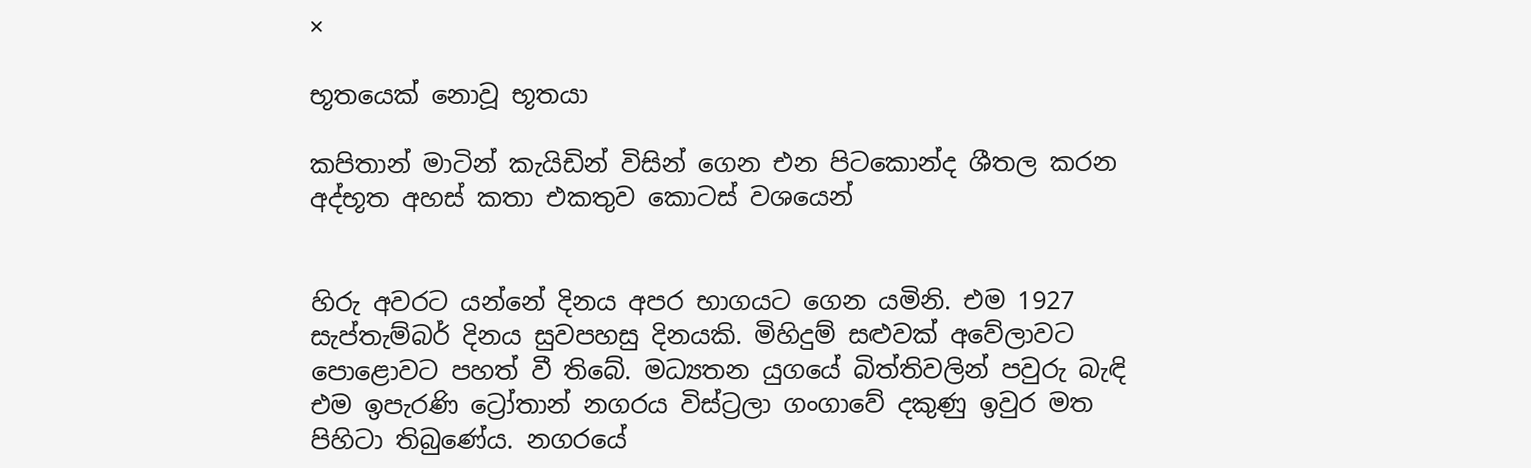×

භූතයෙක් නොවූ භූතයා

කපිතාන් මාටින් කැයිඩින් විසින් ගෙන එන පිටකොන්ද ශීතල කරන අද්භූත අහස් කතා එකතුව කොටස් වශයෙන්


හිරු අවරට යන්නේ දිනය අපර භාගයට ගෙන යමිනි. එම 1927 සැප්තැම්බර් දිනය සුවපහසු දිනයකි. මිහිදුම් සළුවක් අවේලාවට පොළොවට පහත් වී තිබේ. මධ්‍යතන යුගයේ බිත්තිවලින් පවුරු බැඳි එම ඉපැරණි ට්‍රෝතාන් නගරය විස්ට්‍රලා ගංගාවේ දකුණු ඉවුර මත පිහිටා තිබුණේය. නගරයේ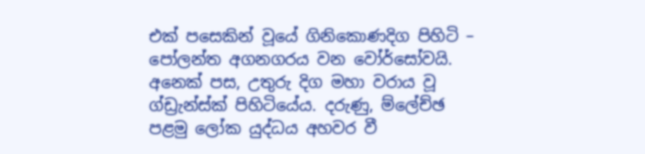එක් පසෙකින් වූයේ ගිනිකොණදිග පිහිටි – පෝලන්ත අගනගරය වන වෝර්සෝවයි. අනෙක් පස, උතුරු දිග මහා වරාය වූ ග්ඩ්‍රැන්ස්ක් පිහිටියේය. දරුණු, ම්ලේච්ඡ පළමු ලෝක යුද්ධය අහවර වී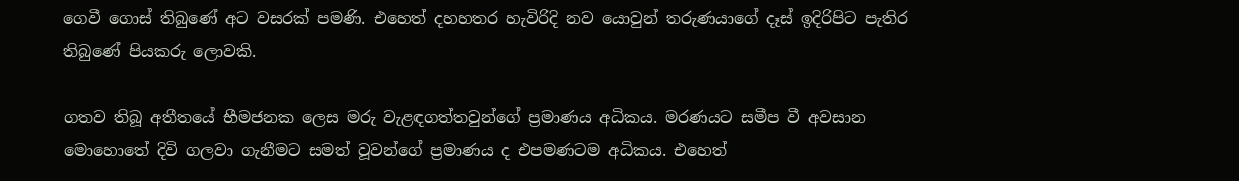ගෙවී ගොස් තිබුණේ අට වසරක් පමණි. එහෙත් දහහතර හැවිරිදි නව යොවුන් තරුණයාගේ දෑස් ඉදිරිපිට පැතිර තිබුණේ පියකරු ලොවකි.

ගතව තිබූ අතීතයේ භීමජනක ලෙස මරු වැළඳගත්තවුන්ගේ ප්‍රමාණය අධිකය. මරණයට සමීප වී අවසාන මොහොතේ දිවි ගලවා ගැනීමට සමත් වූවන්ගේ ප්‍රමාණය ද එපමණටම අධිකය. එහෙත්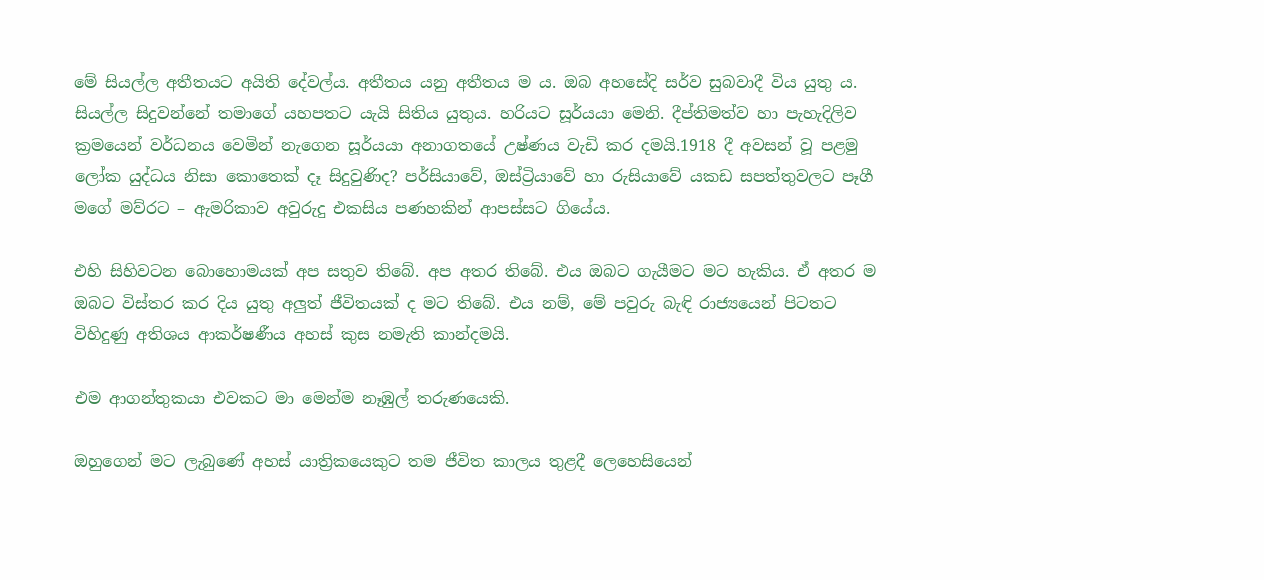මේ සියල්ල අතීතයට අයිති දේවල්ය. අතීතය යනු අතීතය ම ය. ඔබ අහසේදි සර්ව සුබවාදී විය යුතු ය. සියල්ල සිදුවන්නේ තමාගේ යහපතට යැයි සිතිය යුතුය. හරියට සූර්යයා මෙනි. දීප්තිමත්ව හා පැහැදිලිව ක්‍රමයෙන් වර්ධනය වෙමින් නැගෙන සූර්යයා අනාගතයේ උෂ්ණය වැඩි කර දමයි.1918 දී අවසන් වූ පළමු ලෝක යුද්ධය නිසා කොතෙක් දෑ සිදුවුණිද? පර්සියාවේ, ඔස්ට්‍රියාවේ හා රුසියාවේ යකඩ සපත්තුවලට පෑගී මගේ මව්රට – ඇමරිකාව අවුරුදු එකසිය පණහකින් ආපස්සට ගියේය.

එහි සිහිවටන බොහොමයක් අප සතුව තිබේ. අප අතර තිබේ. එය ඔබට ගැයීමට මට හැකිය. ඒ අතර ම ඔබට විස්තර කර දිය යුතු අලුත් ජීවිතයක් ද මට තිබේ. එය නම්, මේ පවුරු බැඳි රාජ්‍යයෙන් පිටතට විහිදුණු අතිශය ආකර්ෂණීය අහස් කුස නමැති කාන්දමයි.

එම ආගන්තුකයා එවකට මා මෙන්ම නෑඹුල් තරුණයෙකි.

ඔහුගෙන් මට ලැබුණේ අහස් යාත්‍රිකයෙකුට තම ජීවිත කාලය තුළදී ලෙහෙසියෙන්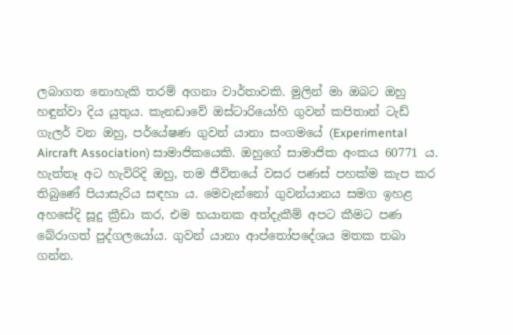ලබාගත නොහැකි තරම් අගනා වාර්තාවකි. මුලින් මා ඔබට ඔහු හඳුන්වා දිය යුතුය. කැනඩාවේ ඔස්ටාරියෝහි ගුවන් කපිතාන් ටැඩ් ගැලර් වන ඔහු, පර්යේෂණ ගුවන් යානා සංගමයේ (Experimental Aircraft Association) සාමාජිකයෙකි. ඔහුගේ සාමාජික අංකය 60771 ය. හැත්තෑ අට හැවිරිදි ඔහු, තම ජීවිතයේ වසර පණස් පහක්ම කැප කර තිබුණේ පියාසැරිය සඳහා ය. මෙවැන්නෝ ගුවන්යානය සමග ඉහළ අහසේදි සූදු ක්‍රීඩා කර, එම භයානක අත්දැකීම් අපට කීමට පණ බේරාගත් පුද්ගලයෝය. ගුවන් යානා ආප්තෝපදේශය මතක තබා ගන්න.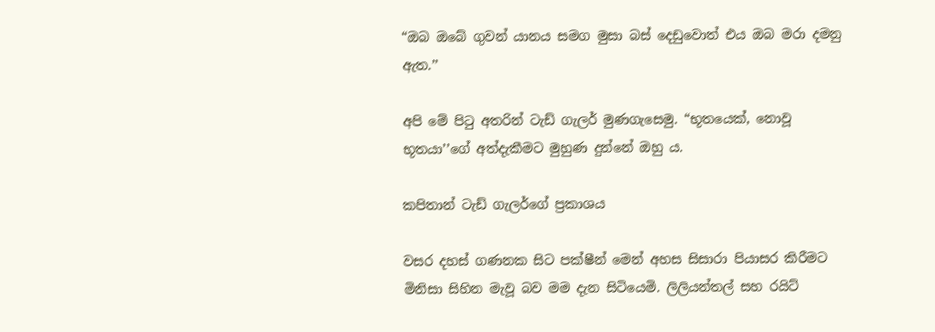“ඔබ ඔබේ ගුවන් යානය සමග මුසා බස් දෙඩුවොත් එය ඔබ මරා දමනු ඇත.’’

අපි මේ පිටු අතරින් ටැඩ් ගැලර් මුණගැසෙමු. “භූතයෙක්, නොවූ භූතයා’’ගේ අත්දැකීමට මුහුණ දුන්නේ ඔහු ය.

කපිතාන් ටැඩ් ගැලර්ගේ ප්‍රකාශය

වසර දහස් ගණනක සිට පක්ෂීන් මෙන් අහස සිසාරා පියාසර කිරීමට මිනිසා සිහින මැවූ බව මම දැන සිටියෙමි. ලිලියන්තල් සහ රයිට්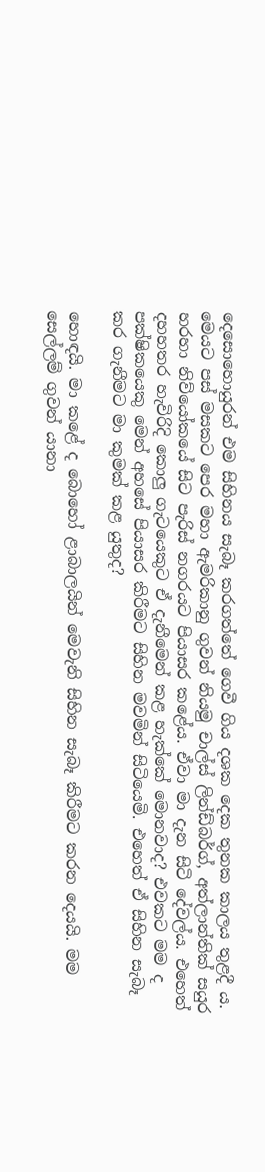දෙසොහොයුරන් එම සිහිනය සැබෑ කරගත්තේ ගෙවී ගිය දශක දෙක තුනක කාලය තුළදී ය. මෙයට පස් මසකට පෙර මහා ඇමරිකානු ගුවන් නියමු චාල්ස් ලින්ඩ්බර්ග්, අත්ලාන්තික් සයුර හරහා නිව්යෝකයේ සිට පැරිස් නගරයට පියාසර කළේය. ඒවා මා දැන සිටි දේවල්ය. එහෙත් දහහතර හැවිරිදි කොලු ගැටයෙකුට ඒ දැනීමෙන් කළ හැක්කේ මොනවාද? එවකට මම ද පක්ෂිකයෙකු මෙන් අහසේ පියාසර කිරීමට සිහින මවමින් සිටියෙමි. එහෙත් ඒ සිහින සැබෑ කර ගැනීමට මා කුමක් කළ යුතුද?

හොඳයි. මා කළේ ද බොහෝ ළාබාලයින් මෙවැනි සිහින සැබෑ කිරීමට කරන දෙයයි. මම සෙල්ලම් ගුවන් යානා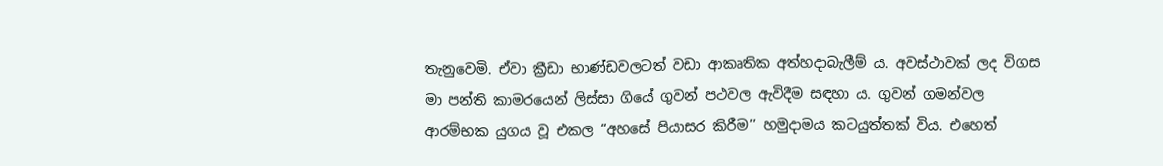තැනුවෙමි. ඒවා ක්‍රීඩා භාණ්ඩවලටත් වඩා ආකෘතික අත්හදාබැලීම් ය. අවස්ථාවක් ලද විගස මා පන්ති කාමරයෙන් ලිස්සා ගියේ ගුවන් පථවල ඇවිදීම සඳහා ය. ගුවන් ගමන්වල ආරම්භක යුගය වූ එකල “අහසේ පියාසර කිරීම’’ හමුදාමය කටයුත්තක් විය. එහෙත්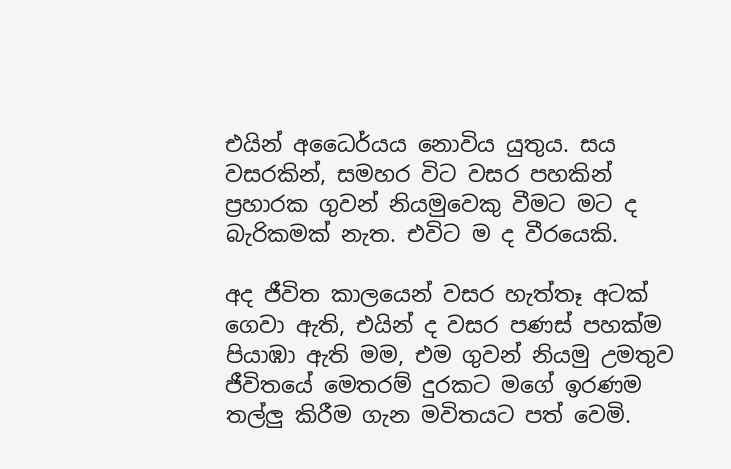එයින් අධෛර්යය නොවිය යුතුය. සය වසරකින්, සමහර විට වසර පහකින් ප්‍රහාරක ගුවන් නියමුවෙකු වීමට මට ද බැරිකමක් නැත. එවිට ම ද වීරයෙකි.

අද ජීවිත කාලයෙන් වසර හැත්තෑ අටක් ගෙවා ඇති, එයින් ද වසර පණස් පහක්ම පියාඹා ඇති මම, එම ගුවන් නියමු උමතුව ජීවිතයේ මෙතරම් දුරකට මගේ ඉරණම තල්ලු කිරීම ගැන මවිතයට පත් වෙමි.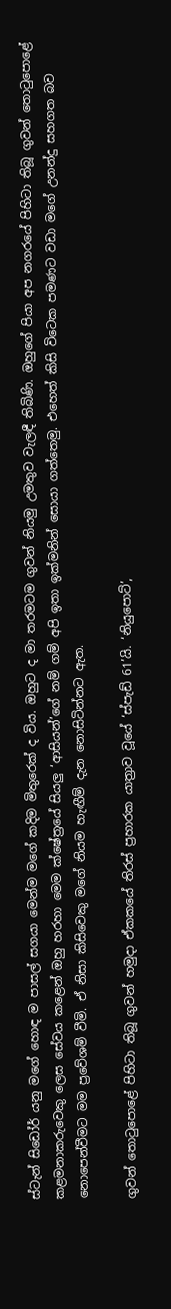ස්ටැන් සිඩෝර් යනු මගේ හොඳ ම පාසල් සගයා මෙන්ම මගේ කදිම මිතුරෙක් ද විය. ඔහුට ද මා තරමටම ගුවන් නියමු උමතුව වැලඳී තිබිණි. ඔහුගේ පියා අප නගරයේ පිහිටා තිබූ ගුවන් තොටුපොළේ කළමනාකරුවෙකු ලෙස සේවය කළෙන් ඔහු හරහා මෙම ක්ෂේත්‍රයේ සියලු ‘ආසියන්’ගේ නම් ගම් අපි ඉතා ඉක්මනින් සොයා ගත්තෙමු. එහෙත් කිසි විටෙක පමණට වඩා මගේ උනන්දු සහගත බව නොපෙන්වීමට මම ප්‍රවේශම් වීමි. ඒ නිසා කිසිවෙකු මගේ නියම හැඟීම් දැන නොසිටින්නට ඇත.

ගුවන් තොටුපොළේ පිහිටා තිබූ ගුවන් හමුදා ඒකකයේ තිරස් ප්‍රහාරක යාත්‍රාව වූයේ ‘ස්පැඩ් 61’යි. ‘නියුපොට්’,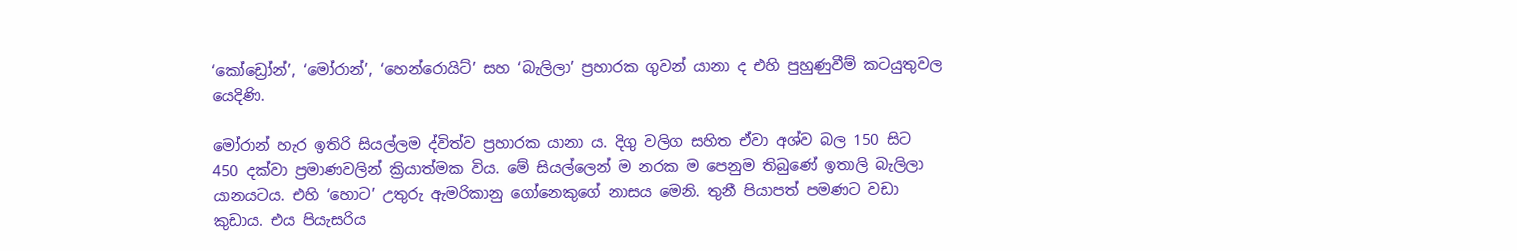‘කෝඩ්‍රෝන්’, ‘මෝරාන්’, ‘හෙන්රොයිට්’ සහ ‘බැලිලා’ ප්‍රහාරක ගුවන් යානා ද එහි පුහුණුවීම් කටයුතුවල යෙදිණි.

මෝරාන් හැර ඉතිරි සියල්ලම ද්විත්ව ප්‍රහාරක යානා ය. දිගු වලිග සහිත ඒවා අශ්ව බල 150 සිට 450 දක්වා ප්‍රමාණවලින් ක්‍රියාත්මක විය. මේ සියල්ලෙන් ම නරක ම පෙනුම තිබුණේ ඉතාලි බැලිලා යානයටය. එහි ‘හොට’ උතුරු ඇමරිකානු ගෝනෙකුගේ නාසය මෙනි. තුනී පියාපත් පමණට වඩා කුඩාය. එය පියැසරිය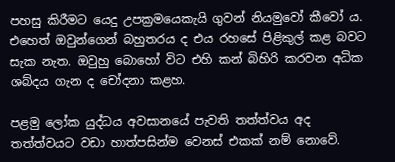පහසු කිරීමට යෙදු උපක්‍රමයෙකැයි ගුවන් නියමුවෝ කීවෝ ය. එහෙත් ඔවුන්ගෙන් බහුතරය ද එය රහසේ පිළිකුල් කළ බවට සැක නැත. ඔවුහු බොහෝ විට එහි කන් බිහිරි කරවන අධික ශබ්දය ගැන ද චෝදනා කළහ.

පළමු ලෝක යුද්ධය අවසානයේ පැවති තත්ත්වය අද තත්ත්වයට වඩා හාත්පසින්ම වෙනස් එකක් නම් නොවේ.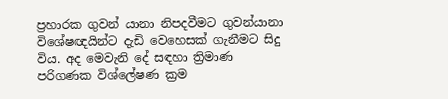ප්‍රහාරක ගුවන් යානා නිපදවීමට ගුවන්යානා විශේෂඥයින්ට දැඩි වෙහෙසක් ගැනීමට සිදු විය. අද මෙවැනි දේ සඳහා ත්‍රිමාණ පරිගණක විශ්ලේෂණ ක්‍රම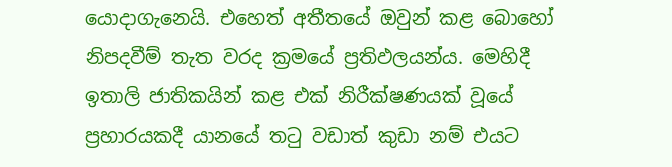යොදාගැනෙයි. එහෙත් අතීතයේ ඔවුන් කළ බොහෝ නිපදවීම් තැත වරද ක්‍රමයේ ප්‍රතිඵලයන්ය. මෙහිදී ඉතාලි ජාතිකයින් කළ එක් නිරීක්ෂණයක් වූයේ ප්‍රහාරයකදී යානයේ තටු වඩාත් කුඩා නම් එයට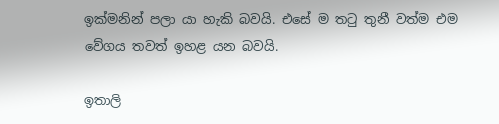ඉක්මනින් පලා යා හැකි බවයි. එසේ ම තටු තුනී වත්ම එම වේගය තවත් ඉහළ යන බවයි.

ඉතාලි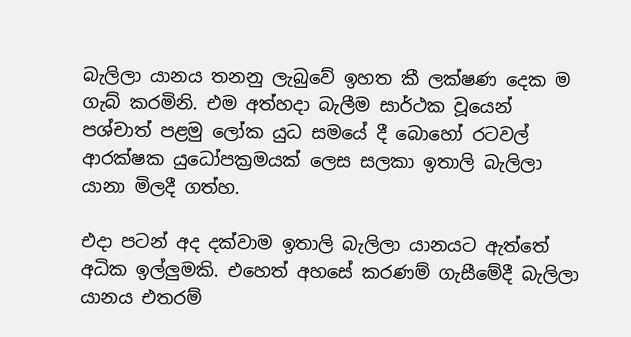බැලිලා යානය තනනු ලැබුවේ ඉහත කී ලක්ෂණ දෙක ම ගැබ් කරමිනි. එම අත්හදා බැලීම සාර්ථක වූයෙන් පශ්චාත් පළමු ලෝක යුධ සමයේ දී බොහෝ රටවල් ආරක්ෂක යුධෝපක්‍රමයක් ලෙස සලකා ඉතාලි බැලිලා යානා මිලදී ගත්හ.

එදා පටන් අද දක්වාම ඉතාලි බැලිලා යානයට ඇත්තේ අධික ඉල්ලුමකි. එහෙත් අහසේ කරණම් ගැසීමේදී බැලිලා යානය එතරම්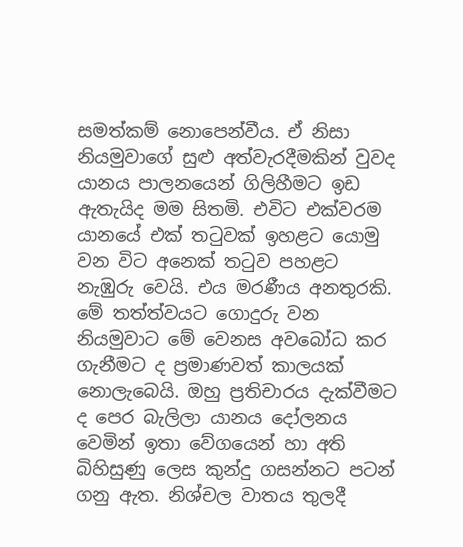සමත්කම් නොපෙන්වීය. ඒ නිසා නියමුවාගේ සුළු අත්වැරදීමකින් වුවද යානය පාලනයෙන් ගිලිහීමට ඉඩ ඇතැයිද මම සිතමි. එවිට එක්වරම යානයේ එක් තටුවක් ඉහළට යොමු වන විට අනෙක් තටුව පහළට නැඹුරු වෙයි. එය මරණීය අනතුරකි. මේ තත්ත්වයට ගොදුරු වන නියමුවාට මේ වෙනස අවබෝධ කර ගැනීමට ද ප්‍රමාණවත් කාලයක් නොලැබෙයි. ඔහු ප්‍රතිචාරය දැක්වීමට ද පෙර බැලිලා යානය දෝලනය වෙමින් ඉතා වේගයෙන් හා අති බිහිසුණු ලෙස කුන්දු ගසන්නට පටන් ගනු ඇත. නිශ්චල වාතය තුලදී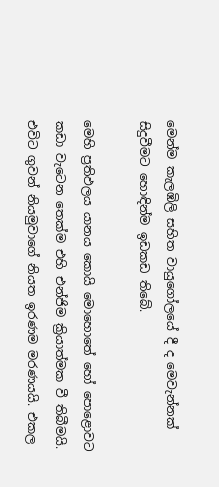මෙන්ම කැලඹිලි සහිත වායුගෝලයේ දී ද මෙවැන්නක් සිදුවීමට හොඳින්ම ඉඩකඩ තිබේ.

මෙහි ප්‍රතිඵලය යානය කොයි මොහොතේ හෝ පොළොවට කඩා වැටෙන තෙක්ම එහි එන්ජිම ක්‍රියාත්මක වී තිබීමයි. එවිට ගුවන් නියමුවාගේ නියත ඉරණම මරණයයි. එකල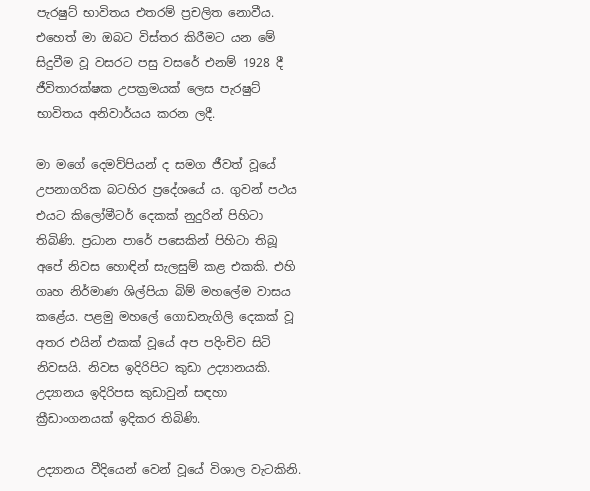පැරෂුට් භාවිතය එතරම් ප්‍රචලිත නොවීය. එහෙත් මා ඔබට විස්තර කිරීමට යන මේ සිදුවීම වූ වසරට පසු වසරේ එනම් 1928 දී ජීවිතාරක්ෂක උපක්‍රමයක් ලෙස පැරෂුට් භාවිතය අනිවාර්යය කරන ලදී.

මා මගේ දෙමව්පියන් ද සමග ජීවත් වූයේ උපනාගරික බටහිර ප්‍රදේශයේ ය. ගුවන් පථය එයට කිලෝමීටර් දෙකක් නුදුරින් පිහිටා තිබිණි. ප්‍රධාන පාරේ පසෙකින් පිහිටා තිබූ අපේ නිවස හොඳින් සැලසුම් කළ එකකි. එහි ගෘහ නිර්මාණ ශිල්පියා බිම් මහලේම වාසය කළේය. පළමු මහලේ ගොඩනැගිලි දෙකක් වූ අතර එයින් එකක් වූයේ අප පදිංචිව සිටි නිවසයි. නිවස ඉදිරිපිට කුඩා උද්‍යානයකි. උද්‍යානය ඉදිරිපස කුඩාවුන් සඳහා ක්‍රීඩාංගනයක් ඉදිකර තිබිණි.

උද්‍යානය වීදියෙන් වෙන් වූයේ විශාල වැටකිනි.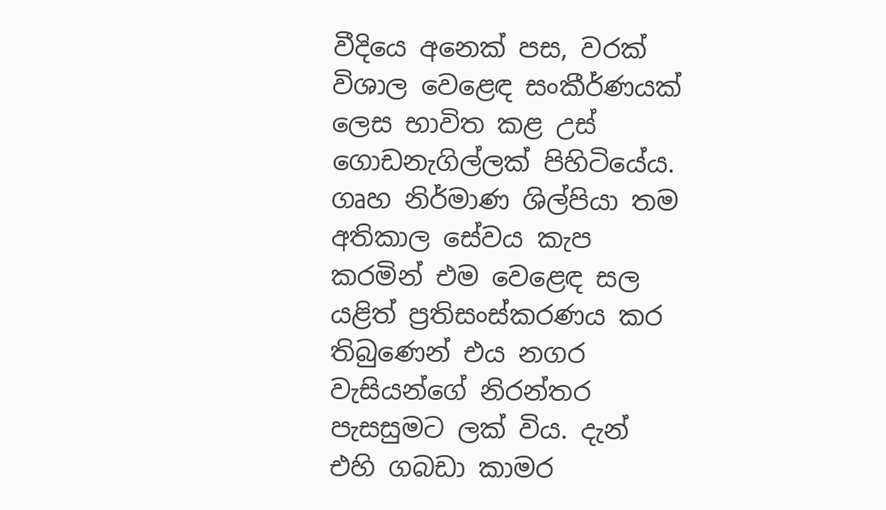වීදියෙ අනෙක් පස, වරක් විශාල වෙළෙඳ සංකීර්ණයක් ලෙස භාවිත කළ උස් ගොඩනැගිල්ලක් පිහිටියේය. ගෘහ නිර්මාණ ශිල්පියා තම අතිකාල සේවය කැප කරමින් එම වෙළෙඳ සල යළිත් ප්‍රතිසංස්කරණය කර තිබුණෙන් එය නගර වැසියන්ගේ නිරන්තර පැසසුමට ලක් විය. දැන් එහි ගබඩා කාමර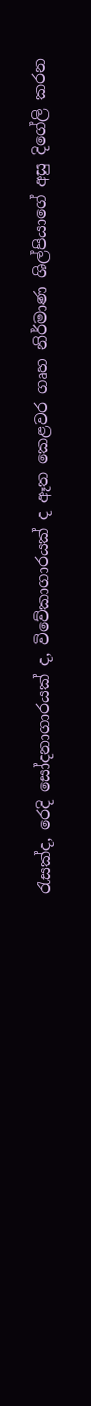රැසක්ද, රෙදි සෝදනාගාරයක් ද, විවේකාගාරයක් ද ඈත කෙළවර ගෘහ නිර්මාණ ශිල්පියාගේ අසු දිගේලි කරන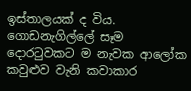ඉස්තාලයක් ද විය. ගොඩනැගිල්ලේ සෑම දොරටුවකට ම නැවක ආලෝක කවුළුව වැනි කවාකාර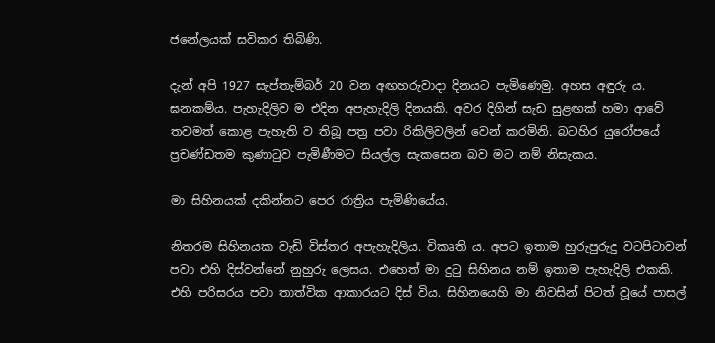ජනේලයක් සවිකර තිබිණි.

දැන් අපි 1927 සැප්තැම්බර් 20 වන අඟහරුවාදා දිනයට පැමිණෙමු. අහස අඳුරු ය. ඝනකම්ය. පැහැදිලිව ම එදින අපැහැදිලි දිනයකි. අවර දිගින් සැඩ සුළඟක් හමා ආවේ තවමත් කොළ පැහැති ව තිබූ පත්‍ර පවා රිකිලිවලින් වෙන් කරමිනි. බටහිර යුරෝපයේ ප්‍රචණ්ඩතම කුණාටුව පැමිණීමට සියල්ල සැකසෙන බව මට නම් නිසැකය.

මා සිහිනයක් දකින්නට පෙර රාත්‍රිය පැමිණියේය.

නිතරම සිහිනයක වැඩි විස්තර අපැහැදිලිය. විකෘති ය. අපට ඉතාම හුරුපුරුදු වටපිටාවන් පවා එහි දිස්වන්නේ නුහුරු ලෙසය. එහෙත් මා දුටු සිහිනය නම් ඉතාම පැහැදිලි එකකි. එහි පරිසරය පවා තාත්වික ආකාරයට දිස් විය. සිහිනයෙහි මා නිවසින් පිටත් වූයේ පාසල්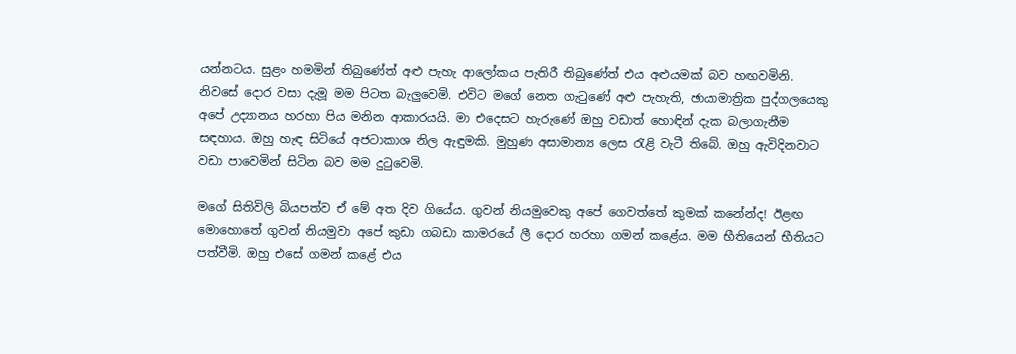යන්නටය. සුළං හමමින් තිබුණේත් අළු පැහැ ආලෝකය පැතිරී තිබුණේත් එය අළුයමක් බව හඟවමිනි. නිවසේ දොර වසා දැමූ මම පිටත බැලුවෙමි. එවිට මගේ නෙත ගැටුණේ අළු පැහැති, ඡායාමාත්‍රික පුද්ගලයෙකු අපේ උද්‍යානය හරහා පිය මනින ආකාරයයි. මා එදෙසට හැරුණේ ඔහු වඩාත් හොඳින් දැක බලාගැනීම සඳහාය. ඔහු හැඳ සිටියේ අජටාකාශ නිල ඇඳුමකි. මුහුණ අසාමාන්‍ය ලෙස රැළි වැටී තිබේ. ඔහු ඇවිදිනවාට වඩා පාවෙමින් සිටින බව මම දුටුවෙමි.

මගේ සිතිවිලි බියපත්ව ඒ මේ අත දිව ගියේය. ගුවන් නියමුවෙකු අපේ ගෙවත්තේ කුමක් කනේන්ද! ඊළඟ මොහොතේ ගුවන් නියමුවා අපේ කුඩා ගබඩා කාමරයේ ලී දොර හරහා ගමන් කළේය. මම භීතියෙන් භීතියට පත්වීමි. ඔහු එසේ ගමන් කළේ එය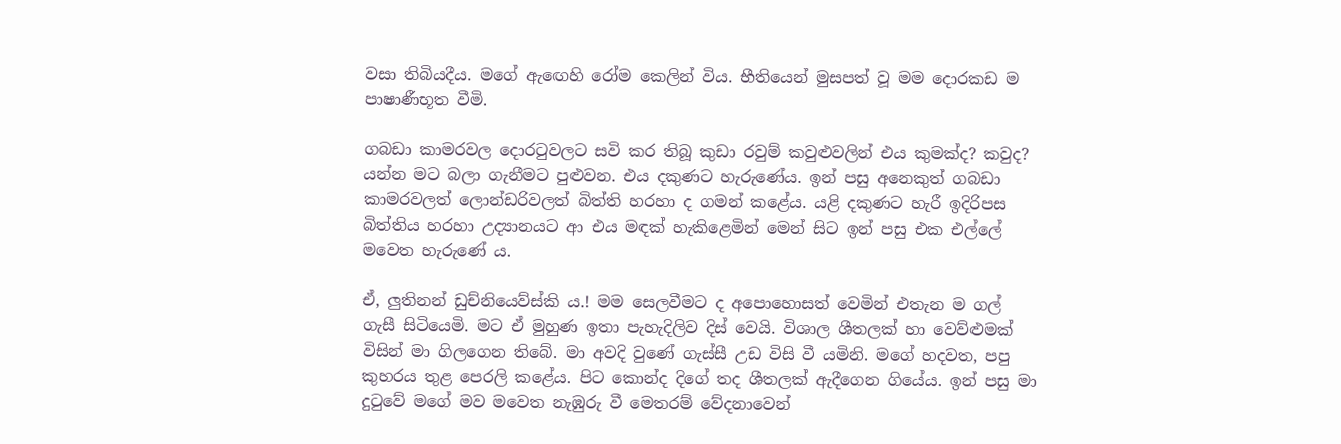වසා තිබියදීය. මගේ ඇඟෙහි රෝම කෙලින් විය. භීතියෙන් මුසපත් වූ මම දොරකඩ ම පාෂාණීභූත වීමි.

ගබඩා කාමරවල දොරටුවලට සවි කර තිබූ කුඩා රවුම් කවුළුවලින් එය කුමක්ද? කවුද? යන්න මට බලා ගැනීමට පුළුවන. එය දකුණට හැරුණේය. ඉන් පසු අනෙකුත් ගබඩා කාමරවලත් ලොන්ඩරිවලත් බිත්ති හරහා ද ගමන් කළේය. යළි දකුණට හැරී ඉදිරිපස බිත්තිය හරහා උද්‍යානයට ආ එය මඳක් හැකිළෙමින් මෙන් සිට ඉන් පසු එක එල්ලේ මවෙත හැරුණේ ය.

ඒ, ලුතිනන් ඩුච්නියෙව්ස්කි ය.! මම සෙලවීමට ද අපොහොසත් වෙමින් එතැන ම ගල් ගැසී සිටියෙමි. මට ඒ මුහුණ ඉතා පැහැදිලිව දිස් වෙයි. විශාල ශීතලක් හා වෙව්ළුමක් විසින් මා ගිලගෙන තිබේ. මා අවදි වුණේ ගැස්සී උඩ විසි වී යමිනි. මගේ හදවත, පපු කුහරය තුළ පෙරලි කළේය. පිට කොන්ද දිගේ තද ශීතලක් ඇදීගෙන ගියේය. ඉන් පසු මා දුටුවේ මගේ මව මවෙත නැඹුරු වී මෙතරම් වේදනාවෙන්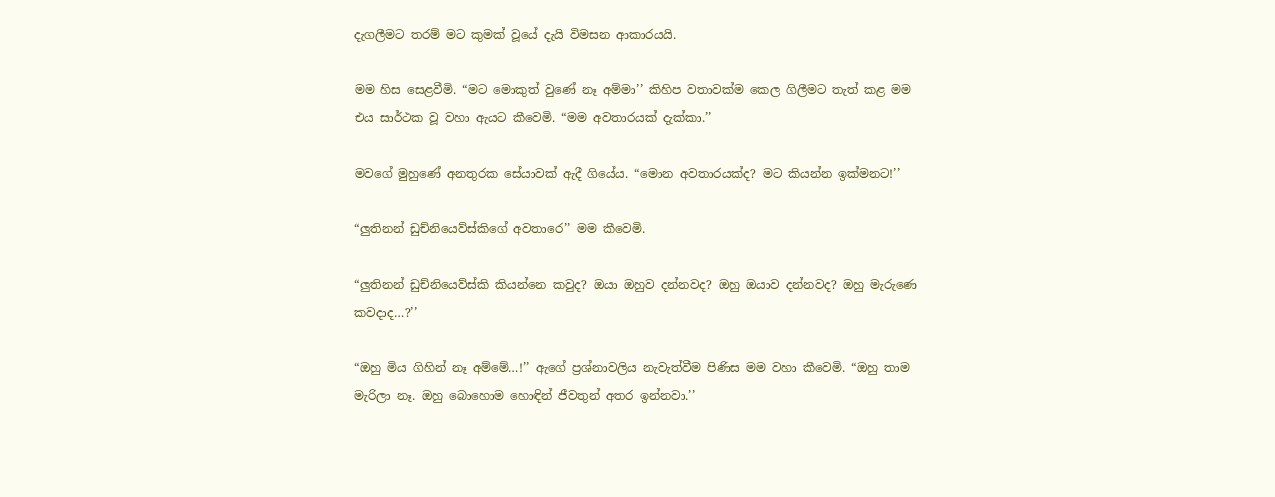දැගලීමට තරම් මට කුමක් වූයේ දැයි විමසන ආකාරයයි.

මම හිස සෙළවීමි. “මට මොකුත් වුණේ නෑ අම්මා’’ කිහිප වතාවක්ම කෙල ගිලීමට තැත් කළ මම එය සාර්ථක වූ වහා ඇයට කීවෙමි. “මම අවතාරයක් දැක්කා.’’

මවගේ මුහුණේ අනතුරක සේයාවක් ඇදී ගියේය. “මොන අවතාරයක්ද? මට කියන්න ඉක්මනට!’’

“ලුතිනන් ඩුච්නියෙව්ස්කිගේ අවතාරෙ’’ මම කීවෙමි.

“ලුතිනන් ඩුච්නියෙව්ස්කි කියන්නෙ කවුද? ඔයා ඔහුව දන්නවද? ඔහු ඔයාව දන්නවද? ඔහු මැරුණෙ කවදාද…?’’

“ඔහු මිය ගිහින් නෑ අම්මේ…!’’ ඇගේ ප්‍රශ්නාවලිය නැවැත්වීම පිණිස මම වහා කීවෙමි. “ඔහු තාම මැරිලා නෑ. ඔහු බොහොම හොඳින් ජීවතුන් අතර ඉන්නවා.’’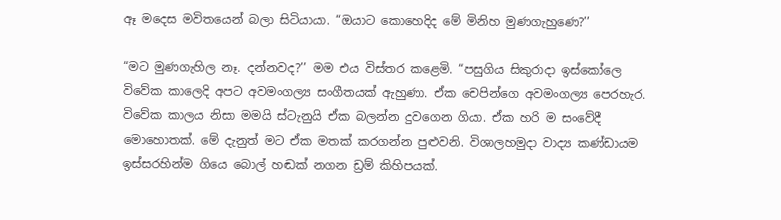ඈ මදෙස මවිතයෙන් බලා සිටියායා. “ඔයාට කොහෙදිද මේ මිනිහ මුණගැහුණෙ?’’

“මට මුණගැහිල නෑ. දන්නවද?’’ මම එය විස්තර කළෙමි. “පසුගිය සිකුරාදා ඉස්කෝලෙ විවේක කාලෙදි අපට අවමංගල්‍ය සංගීතයක් ඇහුණා. ඒක චෙපින්ගෙ අවමංගල්‍ය පෙරහැර. විවේක කාලය නිසා මමයි ස්ටැනුයි ඒක බලන්න දුවගෙන ගියා. ඒක හරි ම සංවේදී මොහොතක්. මේ දැනුත් මට ඒක මතක් කරගන්න පුළුවනි. විශාලහමුදා වාද්‍ය කණ්ඩායම ඉස්සරහින්ම ගියෙ බොල් හඬක් නගන ඩ්‍රම් කිහිපයක්.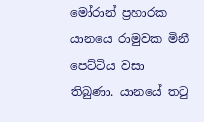මෝරාන් ප්‍රහාරක යානයෙ රාමුවක මිනී පෙට්ටිය වසා තිබුණා. යානයේ තටු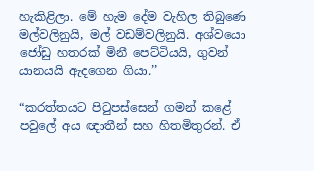හැකිළිලා. මේ හැම දේම වැහිල තිබුණෙ මල්වලිනුයි, මල් වඩම්වලිනුයි. අශ්වයො ජෝඩු හතරක් මිනී පෙට්ටියයි, ගුවන් යානයයි ඇදගෙන ගියා.’’

“කරත්තයට පිටුපස්සෙන් ගමන් කළේ පවුලේ අය ඥාතීන් සහ හිතමිතුරන්. ඒ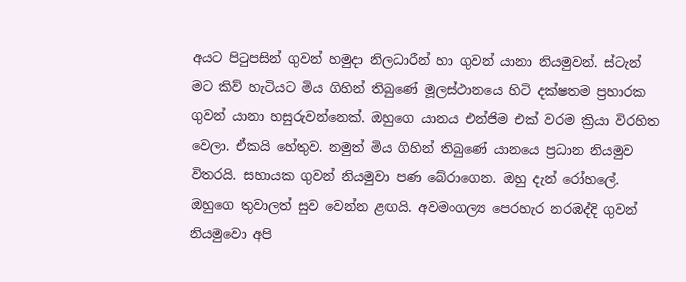අයට පිටුපසින් ගුවන් හමුදා නිලධාරීන් හා ගුවන් යානා නියමුවන්. ස්ටැන් මට කිව් හැටියට මිය ගිහින් තිබුණේ මූලස්ථානයෙ හිටි දක්ෂතම ප්‍රහාරක ගුවන් යානා හසුරුවන්නෙක්. ඔහුගෙ යානය එන්ජිම එක් වරම ක්‍රියා විරහිත වෙලා. ඒකයි හේතුව. නමුත් මිය ගිහින් තිබුණේ යානයෙ ප්‍රධාන නියමුව විතරයි. සහායක ගුවන් නියමුවා පණ බේරාගෙන. ඔහු දැන් රෝහලේ. ඔහුගෙ තුවාලත් සුව වෙන්න ළඟයි. අවමංගල්‍ය පෙරහැර නරඹද්දි ගුවන් නියමුවො අපි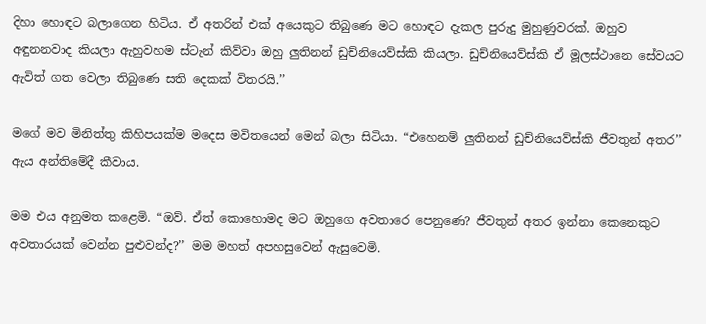දිහා හොඳට බලාගෙන හිටිය. ඒ අතරින් එක් අයෙකුට තිබුණෙ මට හොඳට දැකල පුරුදු මුහුණුවරක්. ඔහුව අඳුනනවාද කියලා ඇහුවහම ස්ටැන් කිව්වා ඔහු ලුතිනන් ඩුච්නියෙව්ස්කි කියලා. ඩුච්නියෙව්ස්කි ඒ මූලස්ථානෙ සේවයට ඇවිත් ගත වෙලා තිබුණෙ සති දෙකක් විතරයි.’’

මගේ මව මිනිත්තු කිහිපයක්ම මදෙස මවිතයෙන් මෙන් බලා සිටියා. “එහෙනම් ලුතිනන් ඩුච්නියෙව්ස්කි ජීවතුන් අතර’’ ඇය අන්තිමේදී කීවාය.

මම එය අනුමත කළෙමි. “ඔව්. ඒත් කොහොමද මට ඔහුගෙ අවතාරෙ පෙනුණෙ? ජීවතුන් අතර ඉන්නා කෙනෙකුට අවතාරයක් වෙන්න පුළුවන්ද?’’ මම මහත් අපහසුවෙන් ඇසුවෙමි.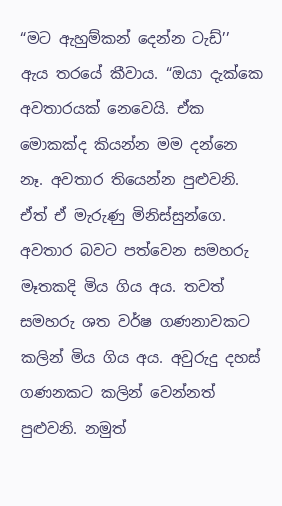“මට ඇහුම්කන් දෙන්න ටැඩ්’’ ඇය තරයේ කීවාය. “ඔයා දැක්කෙ අවතාරයක් නෙවෙයි. ඒක මොකක්ද කියන්න මම දන්නෙ නෑ. අවතාර තියෙන්න පුළුවනි. ඒත් ඒ මැරුණු මිනිස්සුන්ගෙ. අවතාර බවට පත්වෙන සමහරු මෑතකදි මිය ගිය අය. තවත් සමහරු ශත වර්ෂ ගණනාවකට කලින් මිය ගිය අය. අවුරුදු දහස් ගණනකට කලින් වෙන්නත් පුළුවනි. නමුත්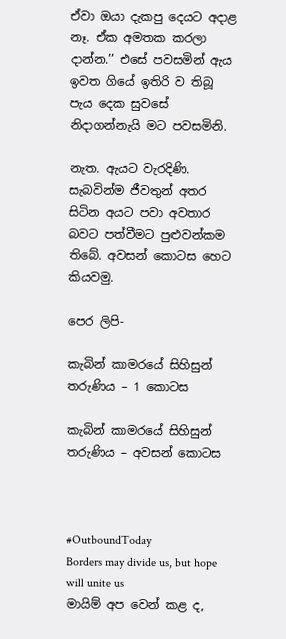ඒවා ඔයා දැකපු දෙයට අදාළ නෑ. ඒක අමතක කරලා දාන්න.’’ එසේ පවසමින් ඇය ඉවත ගියේ ඉතිරි ව තිබූ පැය දෙක සුවසේ නිදාගන්නැයි මට පවසමිනි.

නැත. ඇයට වැරදිණි. සැබවින්ම ජීවතුන් අතර සිටින අයට පවා අවතාර බවට පත්වීමට පුළුවන්කම තිබේ. අවසන් කොටස හෙට කියවමු.

පෙර ලිපි-

කැබින් කාමරයේ සිහිසුන් තරුණිය – 1 කොටස

කැබින් කාමරයේ සිහිසුන් තරුණිය – අවසන් කොටස



#OutboundToday
Borders may divide us, but hope will unite us
මායිම් අප වෙන් කළ ද,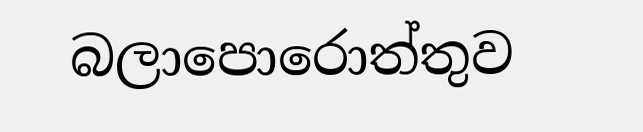බලාපොරොත්තුව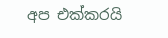අප එක්කරයි